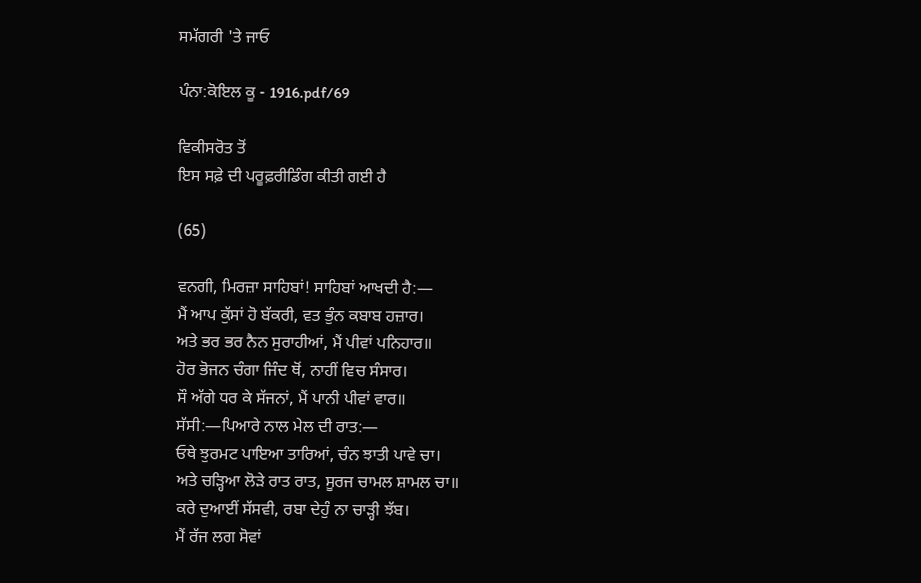ਸਮੱਗਰੀ 'ਤੇ ਜਾਓ

ਪੰਨਾ:ਕੋਇਲ ਕੂ - 1916.pdf/69

ਵਿਕੀਸਰੋਤ ਤੋਂ
ਇਸ ਸਫ਼ੇ ਦੀ ਪਰੂਫ਼ਰੀਡਿੰਗ ਕੀਤੀ ਗਈ ਹੈ

(65)

ਵਨਗੀ, ਮਿਰਜ਼ਾ ਸਾਹਿਬਾਂ! ਸਾਹਿਬਾਂ ਆਖਦੀ ਹੈ:―
ਮੈਂ ਆਪ ਕੁੱਸਾਂ ਹੋ ਬੱਕਰੀ, ਵਤ ਭੁੰਨ ਕਬਾਬ ਹਜ਼ਾਰ।
ਅਤੇ ਭਰ ਭਰ ਨੈਨ ਸੁਰਾਹੀਆਂ, ਮੈਂ ਪੀਵਾਂ ਪਨਿਹਾਰ॥
ਹੋਰ ਭੋਜਨ ਚੰਗਾ ਜਿੰਦ ਥੋਂ, ਨਾਹੀਂ ਵਿਚ ਸੰਸਾਰ।
ਸੌ ਅੱਗੇ ਧਰ ਕੇ ਸੱਜਨਾਂ, ਮੈਂ ਪਾਨੀ ਪੀਵਾਂ ਵਾਰ॥
ਸੱਸੀ:―ਪਿਆਰੇ ਨਾਲ ਮੇਲ ਦੀ ਰਾਤ:―
ਓਥੇ ਝੁਰਮਟ ਪਾਇਆ ਤਾਰਿਆਂ, ਚੰਨ ਝਾਤੀ ਪਾਵੇ ਚਾ।
ਅਤੇ ਚੜ੍ਹਿਆ ਲੋੜੇ ਰਾਤ ਰਾਤ, ਸੂਰਜ ਚਾਮਲ ਸ਼ਾਮਲ ਚਾ॥
ਕਰੇ ਦੁਆਈਂ ਸੱਸਵੀ, ਰਬਾ ਦੇਹੁੰ ਨਾ ਚਾੜ੍ਹੀ ਝੱਬ।
ਮੈਂ ਰੱਜ ਲਗ ਸੋਵਾਂ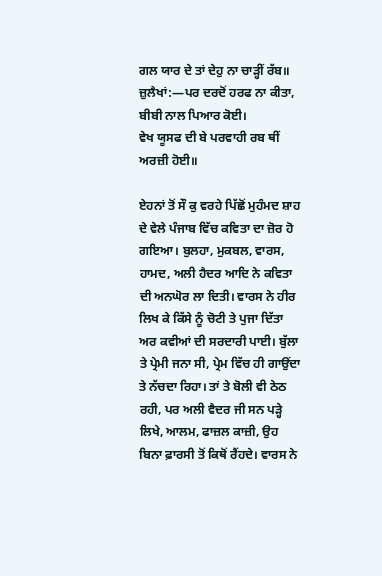ਗਲ ਯਾਰ ਦੇ ਤਾਂ ਦੇਹੁ ਨਾ ਚਾੜ੍ਹੀਂ ਰੱਬ॥
ਜ਼ੁਲੈਖਾਂ:―ਪਰ ਦਰਦੋਂ ਹਰਫ ਨਾ ਕੀਤਾ, ਬੀਬੀ ਨਾਲ ਪਿਆਰ ਕੋਈ।
ਵੇਖ ਯੂਸਫ ਦੀ ਬੇ ਪਰਵਾਹੀ ਰਬ ਥੀਂ ਅਰਜ਼ੀ ਹੋਈ॥

ਏਹਨਾਂ ਤੋਂ ਸੌ ਕੁ ਵਰਹੇ ਪਿੱਛੋਂ ਮੁਹੰਮਦ ਸ਼ਾਹ ਦੇ ਵੇਲੇ ਪੰਜਾਬ ਵਿੱਚ ਕਵਿਤਾ ਦਾ ਜ਼ੋਰ ਹੋ ਗਇਆ। ਬੁਲਹਾ, ਮੁਕਬਲ, ਵਾਰਸ, ਹਾਮਦ, ਅਲੀ ਹੈਦਰ ਆਦਿ ਨੇ ਕਵਿਤਾ ਦੀ ਅਨਘੋਰ ਲਾ ਦਿਤੀ। ਵਾਰਸ ਨੇ ਹੀਰ ਲਿਖ ਕੇ ਕਿੱਸੇ ਨੂੰ ਚੋਟੀ ਤੇ ਪੁਜਾ ਦਿੱਤਾ ਅਰ ਕਵੀਆਂ ਦੀ ਸਰਦਾਰੀ ਪਾਈ। ਬੁੱਲਾ ਤੇ ਪ੍ਰੇਮੀ ਜਨਾ ਸੀ, ਪ੍ਰੇਮ ਵਿੱਚ ਹੀ ਗਾਉਂਦਾ ਤੇ ਨੱਚਦਾ ਰਿਹਾ। ਤਾਂ ਤੇ ਬੋਲੀ ਵੀ ਠੇਠ ਰਹੀ, ਪਰ ਅਲੀ ਵੈਦਰ ਜੀ ਸਨ ਪੜ੍ਹੇ ਲਿਖੇ, ਆਲਮ, ਫਾਜ਼ਲ ਕਾਜ਼ੀ, ਉਹ ਬਿਨਾ ਫ਼ਾਰਸੀ ਤੋਂ ਕਿਥੋਂ ਰੈਂਹਦੇ। ਵਾਰਸ ਨੇ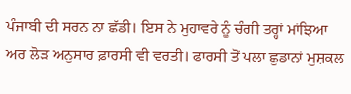ਪੰਜਾਬੀ ਦੀ ਸਰਨ ਨਾ ਛੱਡੀ। ਇਸ ਨੇ ਮੁਹਾਵਰੇ ਨੂੰ ਚੰਗੀ ਤਰ੍ਹਾਂ ਮਾਂਝਿਆ ਅਰ ਲੋੜ ਅਨੁਸਾਰ ਫ਼ਾਰਸੀ ਵੀ ਵਰਤੀ। ਫਾਰਸੀ ਤੋਂ ਪਲਾ ਛੁਡਾਨਾਂ ਮੁਸ਼ਕਲ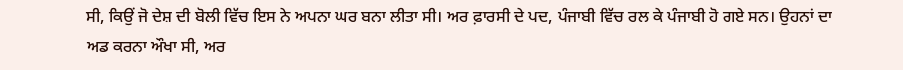ਸੀ, ਕਿਉਂ ਜੋ ਦੇਸ਼ ਦੀ ਬੋਲੀ ਵਿੱਚ ਇਸ ਨੇ ਅਪਨਾ ਘਰ ਬਨਾ ਲੀਤਾ ਸੀ। ਅਰ ਫ਼ਾਰਸੀ ਦੇ ਪਦ, ਪੰਜਾਬੀ ਵਿੱਚ ਰਲ ਕੇ ਪੰਜਾਬੀ ਹੋ ਗਏ ਸਨ। ਉਹਨਾਂ ਦਾ ਅਡ ਕਰਨਾ ਔਖਾ ਸੀ, ਅਰ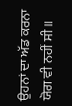ਉਹਨਾਂ ਦਾ ਅੱਡ ਕਰਨਾ ਯੋਗ ਵੀ ਨਹੀਂ ਸੀ॥